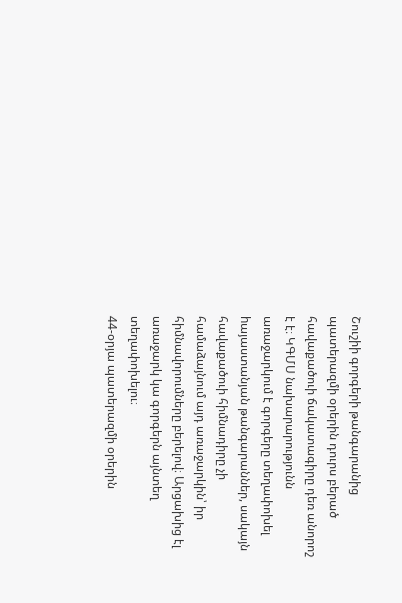Շուշիի գորգերի թանգարանից պատերազմի օրերին դուրս բերած հավաքածուի ճակատագիրը դեռ անորոշ է է։ ԿԳՄՍ նախարարությունն առաջարկում է գորգերը տեղափոխել hայաստանյան թանգարաններ, սակայն հավաքածուի հիմնադիրը չի համաձայնում այդ առաջարկին՝ իր հիմնավորումները բերելով։ Արցախից էլ առաջարկ կա գորգերն այնտեղ տեղափոխելու։
44-օրյա պատերազմի օրերին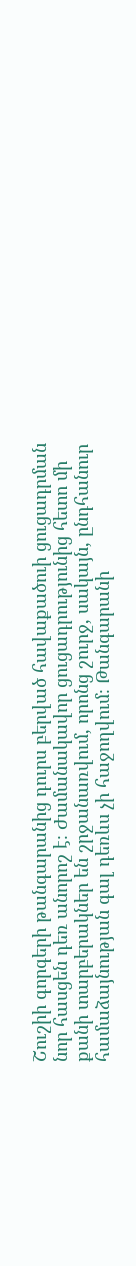Շուշիի գորգերի թանգարանից դուրս բերված հավաքածուի ցուցադրման նոր հասցեն դեռ անորոշ է։ Ժամանակավոր ցուցադրությունից հետո մի քանի տարբերակներ են շրջանառվում, որոնց շուրջ, սակայն, ընդհանուր համաձայնության գալ դեռևս չի հաջողվում։ Թանգարանի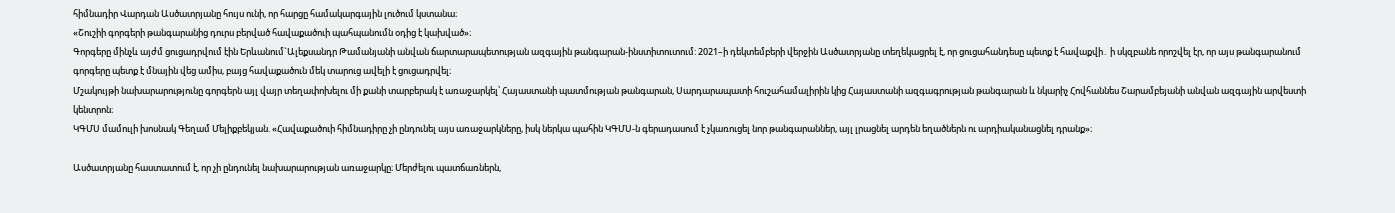հիմնադիր Վարդան Ասծատրյանը հույս ունի, որ հարցը համակարգային լուծում կստանա։
«Շուշիի գորգերի թանգարանից դուրս բերված հավաքածուի պահպանումն օդից է կախված»։
Գորգերը մինչև այժմ ցուցադրվում էին Երևանում`Ալեքսանդր Թամանյանի անվան ճարտարապետության ազգային թանգարան-ինստիտուտում: 2021–ի դեկտեմբերի վերջին Ասծատրյանը տեղեկացրել է, որ ցուցահանդեսը պետք է հավաքվի․ ի սկզբանե որոշվել էր, որ այս թանգարանում գորգերը պետք է մնային վեց ամիս, բայց հավաքածուն մեկ տարուց ավելի է ցուցադրվել։
Մշակույթի նախարարությունը գորգերն այլ վայր տեղափոխելու մի քանի տարբերակ է առաջարկել՝ Հայաստանի պատմության թանգարան, Սարդարապատի հուշահամալիրին կից Հայաստանի ազգագրության թանգարան և նկարիչ Հովհաննես Շարամբեյանի անվան ազգային արվեստի կենտրոն։
ԿԳՄՍ մամուլի խոսնակ Գեղամ Մելիքբեկյան. «Հավաքածուի հիմնադիրը չի ընդունել այս առաջարկները, իսկ ներկա պահին ԿԳՄՍ-ն գերադասում է չկառուցել նոր թանգարաններ, այլ լրացնել արդեն եղածներն ու արդիականացնել դրանք»։

Ասծատրյանը հաստատում է, որ չի ընդունել նախարարության առաջարկը։ Մերժելու պատճառներն,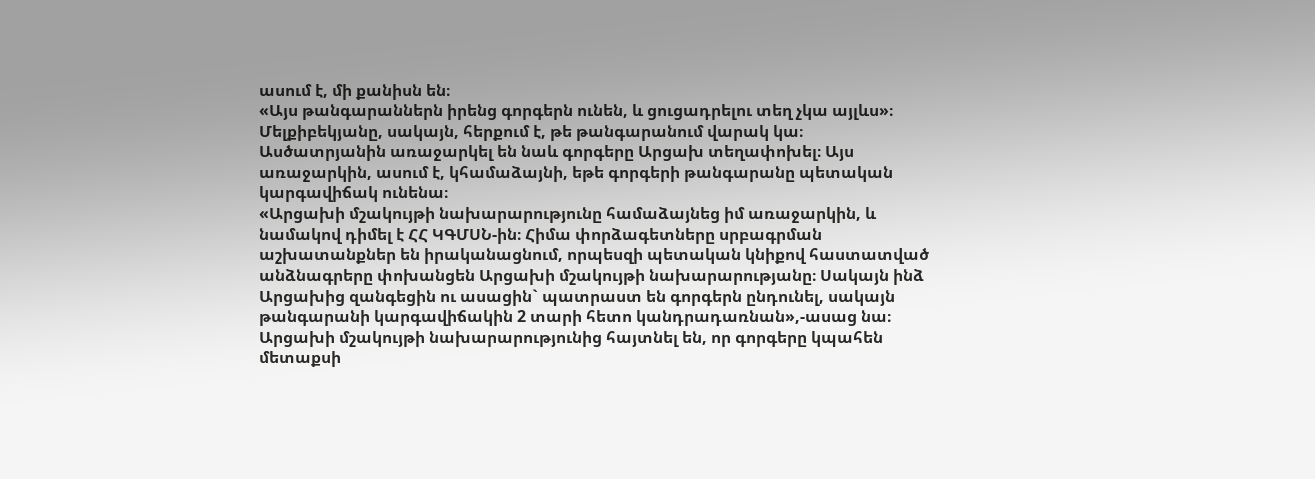ասում է, մի քանիսն են։
«Այս թանգարաններն իրենց գորգերն ունեն, և ցուցադրելու տեղ չկա այլևս»։
Մելքիբեկյանը, սակայն, հերքում է, թե թանգարանում վարակ կա։
Ասծատրյանին առաջարկել են նաև գորգերը Արցախ տեղափոխել։ Այս առաջարկին, ասում է, կհամաձայնի, եթե գորգերի թանգարանը պետական կարգավիճակ ունենա։
«Արցախի մշակույթի նախարարությունը համաձայնեց իմ առաջարկին, և նամակով դիմել է ՀՀ ԿԳՄՍՆ-ին։ Հիմա փորձագետները սրբագրման աշխատանքներ են իրականացնում, որպեսզի պետական կնիքով հաստատված անձնագրերը փոխանցեն Արցախի մշակույթի նախարարությանը։ Սակայն ինձ Արցախից զանգեցին ու ասացին` պատրաստ են գորգերն ընդունել, սակայն թանգարանի կարգավիճակին 2 տարի հետո կանդրադառնան»,-ասաց նա։
Արցախի մշակույթի նախարարությունից հայտնել են, որ գորգերը կպահեն մետաքսի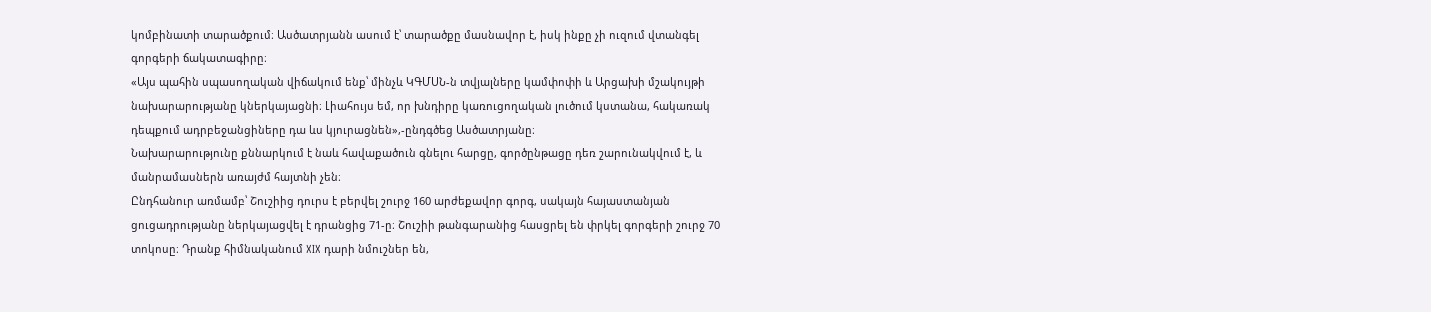կոմբինատի տարածքում։ Ասծատրյանն ասում է՝ տարածքը մասնավոր է, իսկ ինքը չի ուզում վտանգել գորգերի ճակատագիրը։
«Այս պահին սպասողական վիճակում ենք՝ մինչև ԿԳՄՍՆ-ն տվյալները կամփոփի և Արցախի մշակույթի նախարարությանը կներկայացնի։ Լիահույս եմ, որ խնդիրը կառուցողական լուծում կստանա, հակառակ դեպքում ադրբեջանցիները դա ևս կյուրացնեն»,-ընդգծեց Ասծատրյանը։
Նախարարությունը քննարկում է նաև հավաքածուն գնելու հարցը, գործընթացը դեռ շարունակվում է, և մանրամասներն առայժմ հայտնի չեն։
Ընդհանուր առմամբ՝ Շուշիից դուրս է բերվել շուրջ 160 արժեքավոր գորգ, սակայն հայաստանյան ցուցադրությանը ներկայացվել է դրանցից 71-ը։ Շուշիի թանգարանից հասցրել են փրկել գորգերի շուրջ 70 տոկոսը։ Դրանք հիմնականում XIX դարի նմուշներ են,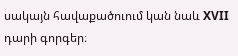սակայն հավաքածուում կան նաև XVII դարի գորգեր։